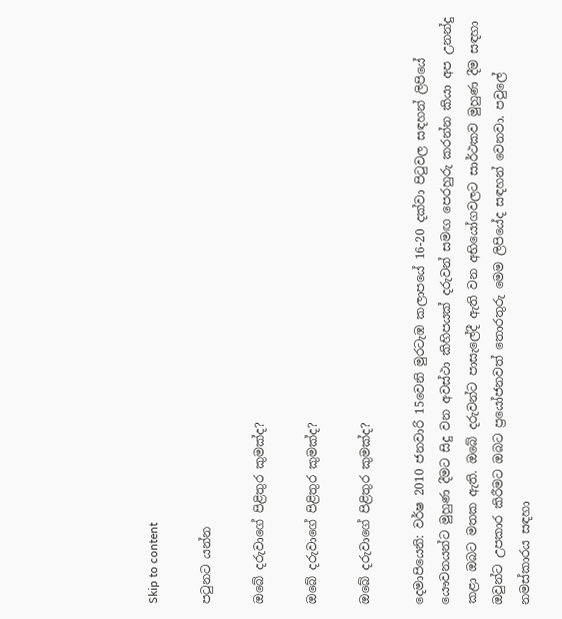Skip to content

පටුනට යන්න

ඔබේ දරුවාගේ පිළිතුර කුමක්ද?

ඔබේ දරුවාගේ පිළිතුර කුමක්ද?

ඔබේ දරුවාගේ පිළිතුර කුමක්ද?

දෙමාපියෙනි: වර්ෂ 2010 ජනවාරි 15වෙනි මුරටැඹ කලාපයේ 16-20 දක්වා පිටුවල සඳහන් ලිපියේ යෞවනයන්ට මුහුණ දීමට සිදු වන අවස්ථා කිහිපයක් දරුවන් සමඟ පෙරහුරු කරන්න කියා අප උනන්දු කළා ඔබට මතක ඇති. ඔබේ දරුවන්ට පාසැලේදී ඇති වන අභියෝගවලට සාර්ථකව මුහුණ දීම සඳහා ඔවුන්ට උපකාර කිරීමට ඔබට ප්‍රයෝජනවත් තොරතුරු මෙම ලිපියේද සඳහන් වෙනවා. පවුලේ නමස්කාරය සඳහා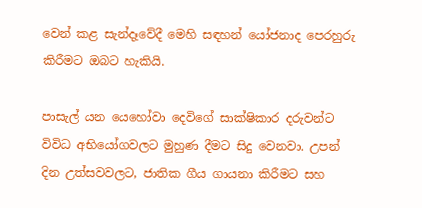වෙන් කළ සැන්දෑවේදී මෙහි සඳහන් යෝජනාද පෙරහුරු කිරීමට ඔබට හැකියි.

පාසැල් යන යෙහෝවා දෙවිගේ සාක්ෂිකාර දරුවන්ට විවිධ අභියෝගවලට මුහුණ දීමට සිදු වෙනවා. උපන් දින උත්සවවලට, ජාතික ගීය ගායනා කිරීමට සහ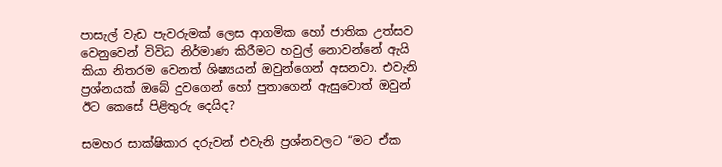පාසැල් වැඩ පැවරුමක් ලෙස ආගමික හෝ ජාතික උත්සව වෙනුවෙන් විවිධ නිර්මාණ කිරීමට හවුල් නොවන්නේ ඇයි කියා නිතරම වෙනත් ශිෂ්‍යයන් ඔවුන්ගෙන් අසනවා. එවැනි ප්‍රශ්නයක් ඔබේ දුවගෙන් හෝ පුතාගෙන් ඇසුවොත් ඔවුන් ඊට කෙසේ පිළිතුරු දෙයිද?

සමහර සාක්ෂිකාර දරුවන් එවැනි ප්‍රශ්නවලට “මට ඒක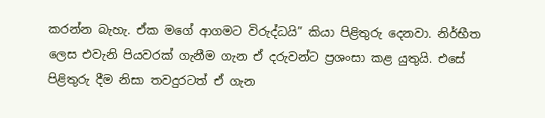කරන්න බැහැ. ඒක මගේ ආගමට විරුද්ධයි” කියා පිළිතුරු දෙනවා. නිර්භීත ලෙස එවැනි පියවරක් ගැනීම ගැන ඒ දරුවන්ට ප්‍රශංසා කළ යුතුයි. එසේ පිළිතුරු දීම නිසා තවදුරටත් ඒ ගැන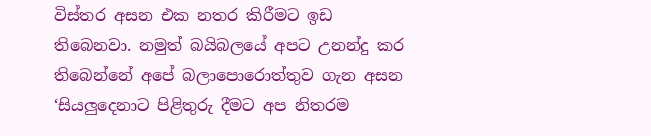විස්තර අසන එක නතර කිරීමට ඉඩ තිබෙනවා. නමුත් බයිබලයේ අපට උනන්දු කර තිබෙන්නේ අපේ බලාපොරොත්තුව ගැන අසන ‘සියලුදෙනාට පිළිතුරු දීමට අප නිතරම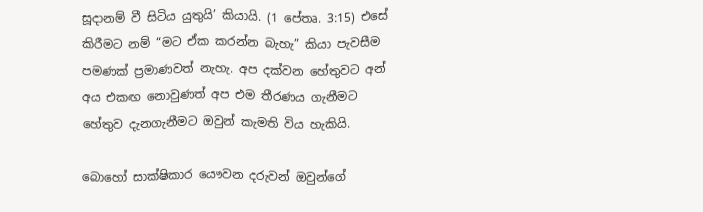සූදානම් වී සිටිය යුතුයි’ කියායි. (1 පේතෘ. 3:15) එසේ කිරීමට නම් “මට ඒක කරන්න බැහැ” කියා පැවසීම පමණක් ප්‍රමාණවත් නැහැ. අප දක්වන හේතුවට අන් අය එකඟ නොවුණත් අප එම තීරණය ගැනීමට හේතුව දැනගැනීමට ඔවුන් කැමති විය හැකියි.

බොහෝ සාක්ෂිකාර යෞවන දරුවන් ඔවුන්ගේ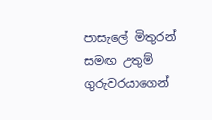පාසැලේ මිතුරන් සමඟ උතුම් ගුරුවරයාගෙන්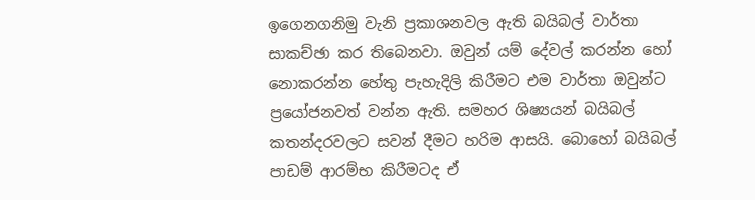ඉගෙනගනිමු වැනි ප්‍රකාශනවල ඇති බයිබල් වාර්තා සාකච්ඡා කර තිබෙනවා. ඔවුන් යම් දේවල් කරන්න හෝ නොකරන්න හේතු පැහැදිලි කිරීමට එම වාර්තා ඔවුන්ට ප්‍රයෝජනවත් වන්න ඇති. සමහර ශිෂ්‍යයන් බයිබල් කතන්දරවලට සවන් දීමට හරිම ආසයි. බොහෝ බයිබල් පාඩම් ආරම්භ කිරීමටද ඒ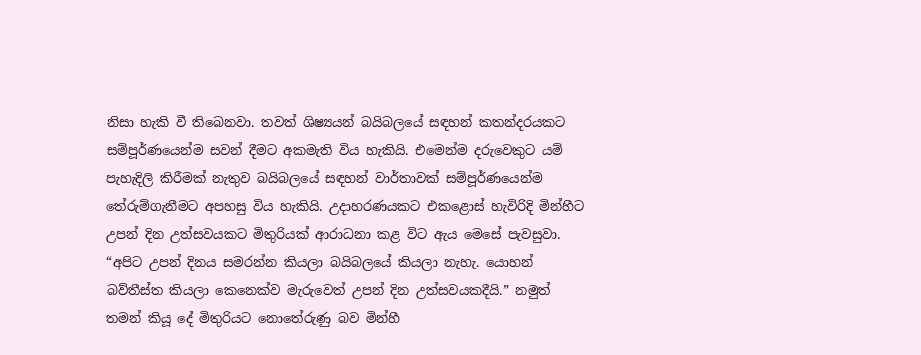නිසා හැකි වී තිබෙනවා. තවත් ශිෂ්‍යයන් බයිබලයේ සඳහන් කතන්දරයකට සම්පූර්ණයෙන්ම සවන් දීමට අකමැති විය හැකියි. එමෙන්ම දරුවෙකුට යම් පැහැදිලි කිරීමක් නැතුව බයිබලයේ සඳහන් වාර්තාවක් සම්පූර්ණයෙන්ම තේරුම්ගැනීමට අපහසු විය හැකියි. උදාහරණයකට එකළොස් හැවිරිදි මින්හීට උපන් දින උත්සවයකට මිතුරියක් ආරාධනා කළ විට ඇය මෙසේ පැවසුවා. “අපිට උපන් දිනය සමරන්න කියලා බයිබලයේ කියලා නැහැ. යොහන් බව්තීස්ත කියලා කෙනෙක්ව මැරුවෙත් උපන් දින උත්සවයකදීයි.” නමුත් තමන් කියූ දේ මිතුරියට නොතේරුණු බව මින්හී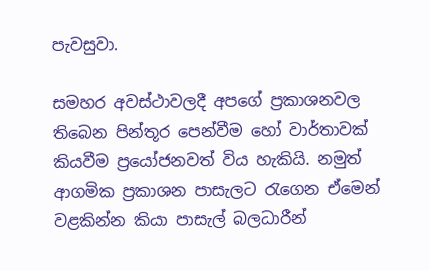පැවසුවා.

සමහර අවස්ථාවලදී අපගේ ප්‍රකාශනවල තිබෙන පින්තූර පෙන්වීම හෝ වාර්තාවක් කියවීම ප්‍රයෝජනවත් විය හැකියි. නමුත් ආගමික ප්‍රකාශන පාසැලට රැගෙන ඒමෙන් වළකින්න කියා පාසැල් බලධාරීන්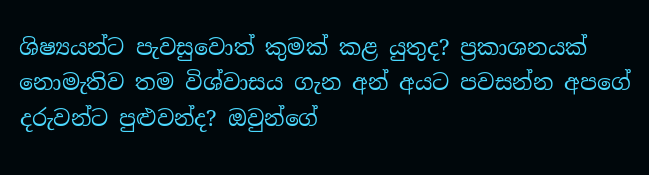ශිෂ්‍යයන්ට පැවසුවොත් කුමක් කළ යුතුද? ප්‍රකාශනයක් නොමැතිව තම විශ්වාසය ගැන අන් අයට පවසන්න අපගේ දරුවන්ට පුළුවන්ද? ඔවුන්ගේ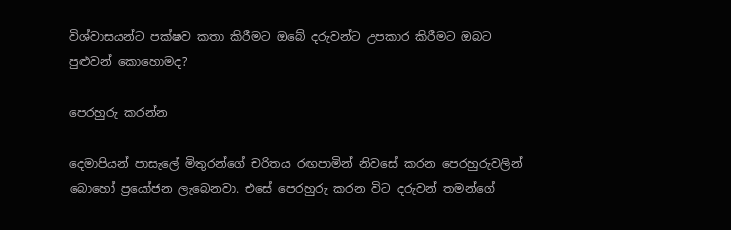විශ්වාසයන්ට පක්ෂව කතා කිරීමට ඔබේ දරුවන්ට උපකාර කිරීමට ඔබට පුළුවන් කොහොමද?

පෙරහුරු කරන්න

දෙමාපියන් පාසැලේ මිතුරන්ගේ චරිතය රඟපාමින් නිවසේ කරන පෙරහුරුවලින් බොහෝ ප්‍රයෝජන ලැබෙනවා. එසේ පෙරහුරු කරන විට දරුවන් තමන්ගේ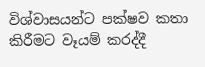විශ්වාසයන්ට පක්ෂව කතා කිරීමට වෑයම් කරද්දී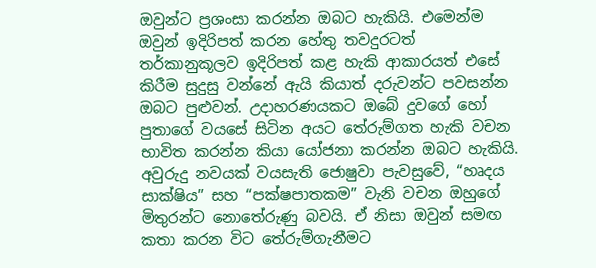ඔවුන්ට ප්‍රශංසා කරන්න ඔබට හැකියි. එමෙන්ම ඔවුන් ඉදිරිපත් කරන හේතු තවදුරටත් තර්කානුකූලව ඉදිරිපත් කළ හැකි ආකාරයත් එසේ කිරීම සුදුසු වන්නේ ඇයි කියාත් දරුවන්ට පවසන්න ඔබට පුළුවන්. උදාහරණයකට ඔබේ දුවගේ හෝ පුතාගේ වයසේ සිටින අයට තේරුම්ගත හැකි වචන භාවිත කරන්න කියා යෝජනා කරන්න ඔබට හැකියි. අවුරුදු නවයක් වයසැති ජොෂුවා පැවසුවේ, “හෘදය සාක්ෂිය” සහ “පක්ෂපාතකම” වැනි වචන ඔහුගේ මිතුරන්ට නොතේරුණු බවයි. ඒ නිසා ඔවුන් සමඟ කතා කරන විට තේරුම්ගැනීමට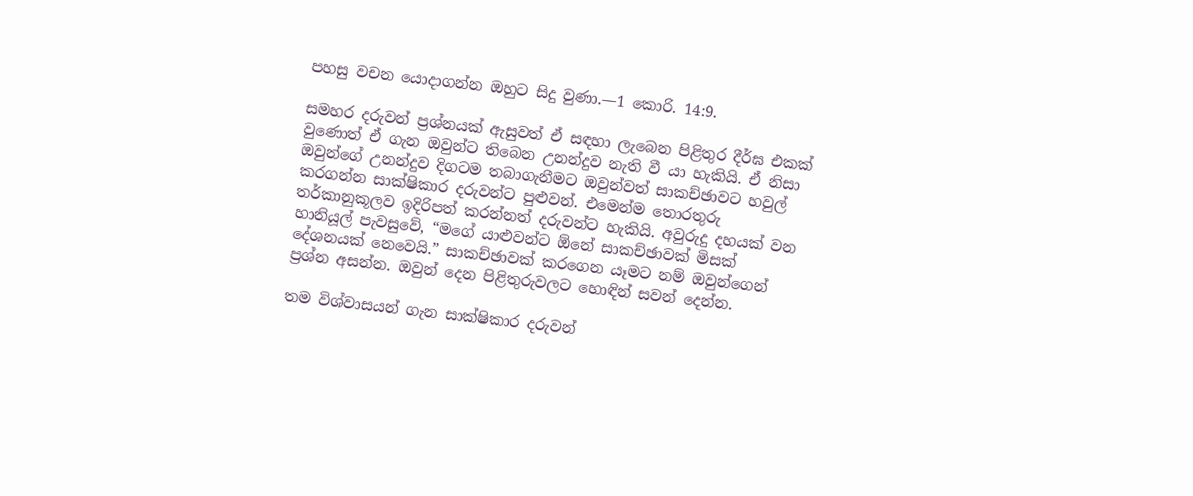පහසු වචන යොදාගන්න ඔහුට සිදු වුණා.—1 කොරි. 14:9.

සමහර දරුවන් ප්‍රශ්නයක් ඇසුවත් ඒ සඳහා ලැබෙන පිළිතුර දීර්ඝ එකක් වුණොත් ඒ ගැන ඔවුන්ට තිබෙන උනන්දුව නැති වී යා හැකියි. ඒ නිසා ඔවුන්ගේ උනන්දුව දිගටම තබාගැනීමට ඔවුන්වත් සාකච්ඡාවට හවුල් කරගන්න සාක්ෂිකාර දරුවන්ට පුළුවන්. එමෙන්ම තොරතුරු තර්කානුකූලව ඉදිරිපත් කරන්නත් දරුවන්ට හැකියි. අවුරුදු දහයක් වන හානියූල් පැවසුවේ, “මගේ යාළුවන්ට ඕනේ සාකච්ඡාවක් මිසක් දේශනයක් නෙවෙයි.” සාකච්ඡාවක් කරගෙන යෑමට නම් ඔවුන්ගෙන් ප්‍රශ්න අසන්න. ඔවුන් දෙන පිළිතුරුවලට හොඳින් සවන් දෙන්න.

තම විශ්වාසයන් ගැන සාක්ෂිකාර දරුවන්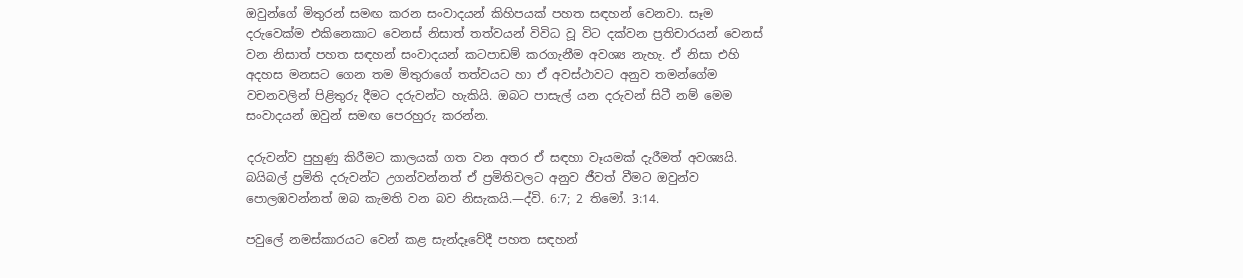ඔවුන්ගේ මිතුරන් සමඟ කරන සංවාදයන් කිහිපයක් පහත සඳහන් වෙනවා. සෑම දරුවෙක්ම එකිනෙකාට වෙනස් නිසාත් තත්වයන් විවිධ වූ විට දක්වන ප්‍රතිචාරයන් වෙනස් වන නිසාත් පහත සඳහන් සංවාදයන් කටපාඩම් කරගැනීම අවශ්‍ය නැහැ. ඒ නිසා එහි අදහස මනසට ගෙන තම මිතුරාගේ තත්වයට හා ඒ අවස්ථාවට අනුව තමන්ගේම වචනවලින් පිළිතුරු දීමට දරුවන්ට හැකියි. ඔබට පාසැල් යන දරුවන් සිටී නම් මෙම සංවාදයන් ඔවුන් සමඟ පෙරහුරු කරන්න.

දරුවන්ව පුහුණු කිරීමට කාලයක් ගත වන අතර ඒ සඳහා වෑයමක් දැරීමත් අවශ්‍යයි. බයිබල් ප්‍රමිති දරුවන්ට උගන්වන්නත් ඒ ප්‍රමිතිවලට අනුව ජීවත් වීමට ඔවුන්ව පොලඹවන්නත් ඔබ කැමති වන බව නිසැකයි.—ද්වි. 6:7; 2 තිමෝ. 3:14.

පවුලේ නමස්කාරයට වෙන් කළ සැන්දෑවේදී පහත සඳහන්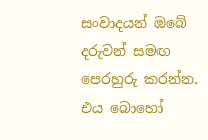සංවාදයන් ඔබේ දරුවන් සමඟ පෙරහුරු කරන්න. එය බොහෝ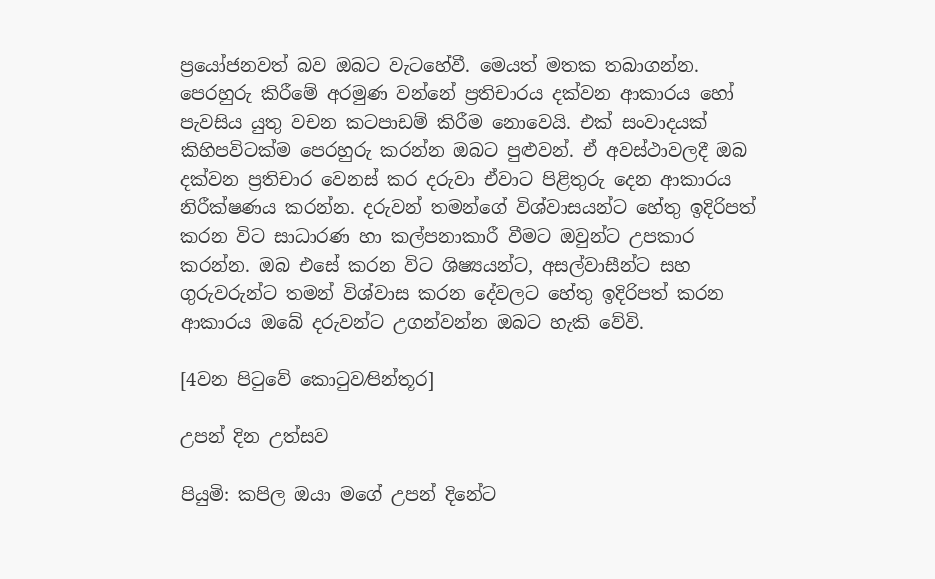ප්‍රයෝජනවත් බව ඔබට වැටහේවී. මෙයත් මතක තබාගන්න. පෙරහුරු කිරීමේ අරමුණ වන්නේ ප්‍රතිචාරය දක්වන ආකාරය හෝ පැවසිය යුතු වචන කටපාඩම් කිරීම නොවෙයි. එක් සංවාදයක් කිහිපවිටක්ම පෙරහුරු කරන්න ඔබට පුළුවන්. ඒ අවස්ථාවලදී ඔබ දක්වන ප්‍රතිචාර වෙනස් කර දරුවා ඒවාට පිළිතුරු දෙන ආකාරය නිරීක්ෂණය කරන්න. දරුවන් තමන්ගේ විශ්වාසයන්ට හේතු ඉදිරිපත් කරන විට සාධාරණ හා කල්පනාකාරී වීමට ඔවුන්ට උපකාර කරන්න. ඔබ එසේ කරන විට ශිෂ්‍යයන්ට, අසල්වාසීන්ට සහ ගුරුවරුන්ට තමන් විශ්වාස කරන දේවලට හේතු ඉදිරිපත් කරන ආකාරය ඔබේ දරුවන්ට උගන්වන්න ඔබට හැකි වේවි.

[4වන පිටුවේ කොටුව⁄පින්තූර]

උපන් දින උත්සව

පියුමි: කපිල ඔයා මගේ උපන් දිනේට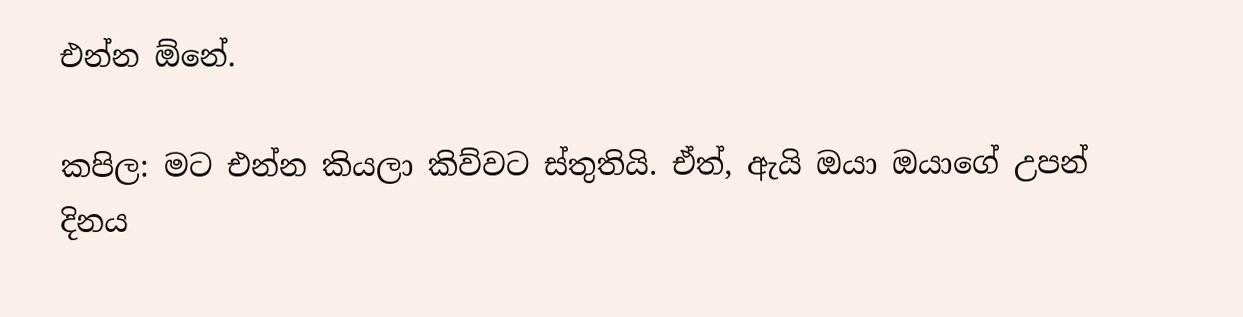එන්න ඕනේ.

කපිල: මට එන්න කියලා කිව්වට ස්තුතියි. ඒත්, ඇයි ඔයා ඔයාගේ උපන් දිනය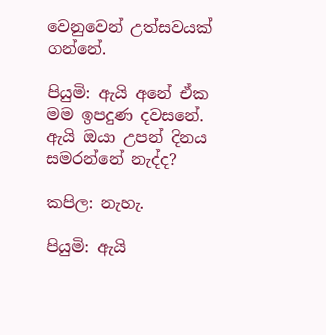වෙනුවෙන් උත්සවයක් ගන්නේ.

පියුමි: ඇයි අනේ ඒක මම ඉපදුණ දවසනේ. ඇයි ඔයා උපන් දිනය සමරන්නේ නැද්ද?

කපිල: නැහැ.

පියුමි: ඇයි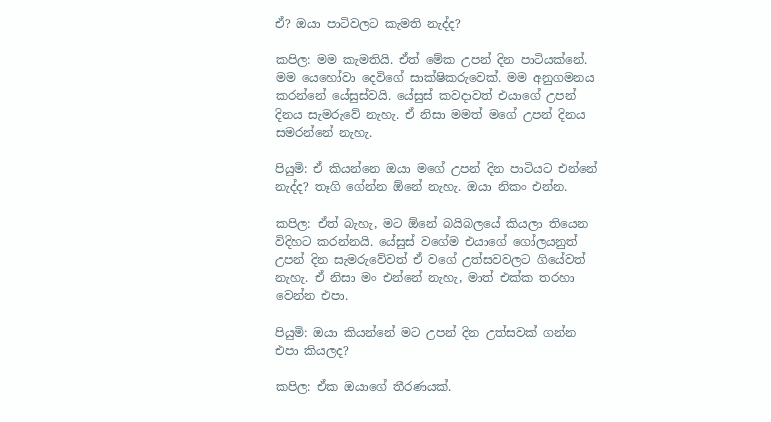ඒ? ඔයා පාටිවලට කැමති නැද්ද?

කපිල: මම කැමතියි. ඒත් මේක උපන් දින පාටියක්නේ. මම යෙහෝවා දෙවිගේ සාක්ෂිකරුවෙක්. මම අනුගමනය කරන්නේ යේසුස්වයි. යේසුස් කවදාවත් එයාගේ උපන් දිනය සැමරුවේ නැහැ. ඒ නිසා මමත් මගේ උපන් දිනය සමරන්නේ නැහැ.

පියුමි: ඒ කියන්නෙ ඔයා මගේ උපන් දින පාටියට එන්නේ නැද්ද? තෑගි ගේන්න ඕනේ නැහැ. ඔයා නිකං එන්න.

කපිල: ඒත් බැහැ, මට ඕනේ බයිබලයේ කියලා තියෙන විදිහට කරන්නයි. යේසුස් වගේම එයාගේ ගෝලයනුත් උපන් දින සැමරුවේවත් ඒ වගේ උත්සවවලට ගියේවත් නැහැ. ඒ නිසා මං එන්නේ නැහැ, මාත් එක්ක තරහා වෙන්න එපා.

පියුමි: ඔයා කියන්නේ මට උපන් දින උත්සවක් ගන්න එපා කියලද?

කපිල: ඒක ඔයාගේ තීරණයක්.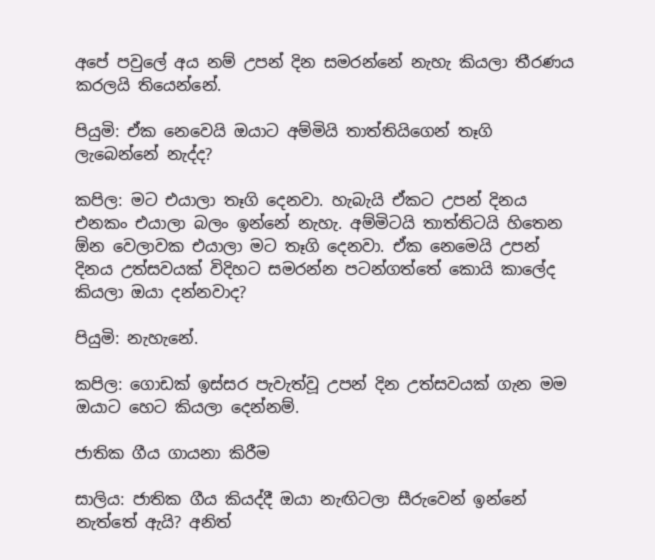අපේ පවුලේ අය නම් උපන් දින සමරන්නේ නැහැ කියලා තීරණය කරලයි තියෙන්නේ.

පියුමි: ඒක නෙවෙයි ඔයාට අම්මියි තාත්තියිගෙන් තෑගි ලැබෙන්නේ නැද්ද?

කපිල: මට එයාලා තෑගි දෙනවා. හැබැයි ඒකට උපන් දිනය එනකං එයාලා බලං ඉන්නේ නැහැ. අම්මිටයි තාත්තිටයි හිතෙන ඕන වෙලාවක එයාලා මට තෑගි දෙනවා. ඒක නෙමෙයි උපන් දිනය උත්සවයක් විදිහට සමරන්න පටන්ගත්තේ කොයි කාලේද කියලා ඔයා දන්නවාද?

පියුමි: නැහැනේ.

කපිල: ගොඩක් ඉස්සර පැවැත්වූ උපන් දින උත්සවයක් ගැන මම ඔයාට හෙට කියලා දෙන්නම්.

ජාතික ගීය ගායනා කිරීම

සාලිය: ජාතික ගීය කියද්දී ඔයා නැඟිටලා සීරුවෙන් ඉන්නේ නැත්තේ ඇයි? අනිත්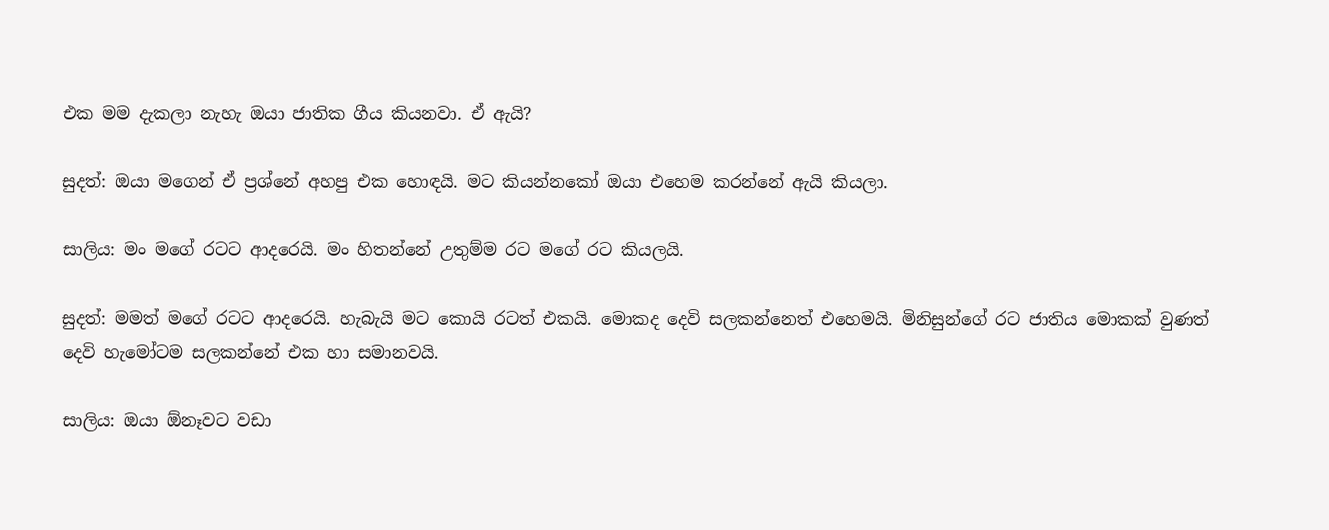එක මම දැකලා නැහැ ඔයා ජාතික ගීය කියනවා. ඒ ඇයි?

සුදත්: ඔයා මගෙන් ඒ ප්‍රශ්නේ අහපු එක හොඳයි. මට කියන්නකෝ ඔයා එහෙම කරන්නේ ඇයි කියලා.

සාලිය: මං මගේ රටට ආදරෙයි. මං හිතන්නේ උතුම්ම රට මගේ රට කියලයි.

සුදත්: මමත් මගේ රටට ආදරෙයි. හැබැයි මට කොයි රටත් එකයි. මොකද දෙවි සලකන්නෙත් එහෙමයි. මිනිසුන්ගේ රට ජාතිය මොකක් වුණත් දෙවි හැමෝටම සලකන්නේ එක හා සමානවයි.

සාලිය: ඔයා ඕනෑවට වඩා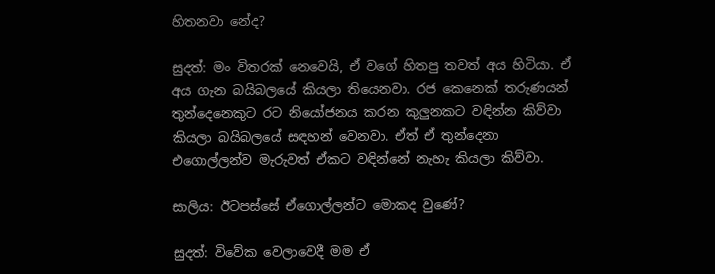හිතනවා නේද?

සුදත්: මං විතරක් නෙවෙයි, ඒ වගේ හිතපු තවත් අය හිටියා. ඒ අය ගැන බයිබලයේ කියලා තියෙනවා. රජ කෙනෙක් තරුණයන් තුන්දෙනෙකුට රට නියෝජනය කරන කුලුනකට වඳින්න කිව්වා කියලා බයිබලයේ සඳහන් වෙනවා. ඒත් ඒ තුන්දෙනා එගොල්ලන්ව මැරුවත් ඒකට වඳින්නේ නැහැ කියලා කිව්වා.

සාලිය: ඊටපස්සේ ඒගොල්ලන්ට මොකද වුණේ?

සුදත්: විවේක වෙලාවෙදී මම ඒ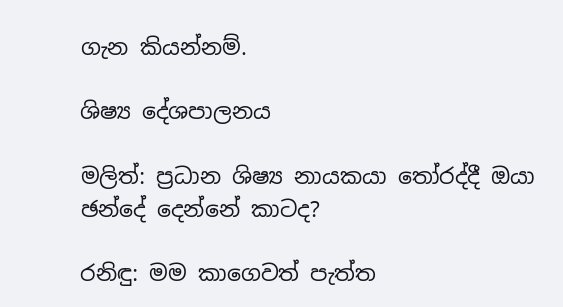ගැන කියන්නම්.

ශිෂ්‍ය දේශපාලනය

මලිත්: ප්‍රධාන ශිෂ්‍ය නායකයා තෝරද්දී ඔයා ඡන්දේ දෙන්නේ කාටද?

රනිඳු: මම කාගෙවත් පැත්ත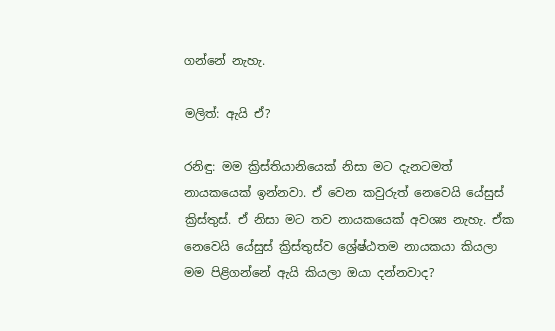ගන්නේ නැහැ.

මලිත්: ඇයි ඒ?

රනිඳු: මම ක්‍රිස්තියානියෙක් නිසා මට දැනටමත් නායකයෙක් ඉන්නවා. ඒ වෙන කවුරුත් නෙවෙයි යේසුස් ක්‍රිස්තුස්. ඒ නිසා මට තව නායකයෙක් අවශ්‍ය නැහැ. ඒක නෙවෙයි යේසුස් ක්‍රිස්තුස්ව ශ්‍රේෂ්ඨතම නායකයා කියලා මම පිළිගන්නේ ඇයි කියලා ඔයා දන්නවාද?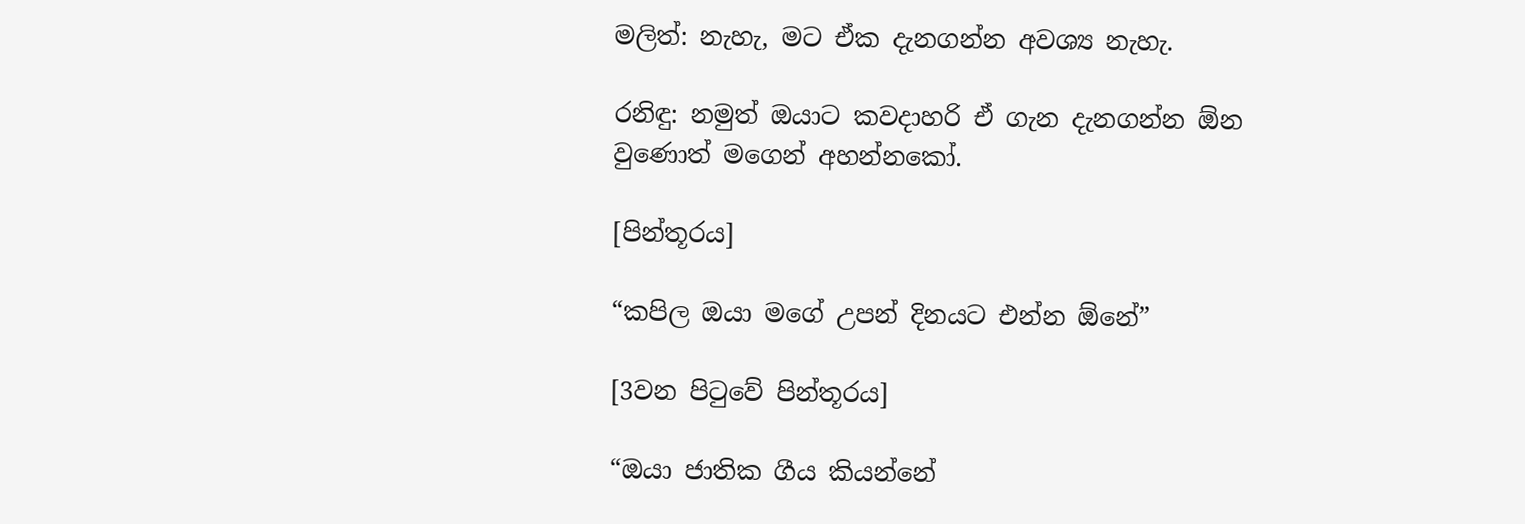මලිත්: නැහැ, මට ඒක දැනගන්න අවශ්‍ය නැහැ.

රනිඳු: නමුත් ඔයාට කවදාහරි ඒ ගැන දැනගන්න ඕන වුණොත් මගෙන් අහන්නකෝ.

[පින්තූරය]

“කපිල ඔයා මගේ උපන් දිනයට එන්න ඕනේ”

[3වන පිටුවේ පින්තූරය]

“ඔයා ජාතික ගීය කියන්නේ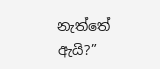නැත්තේ ඇයි?”